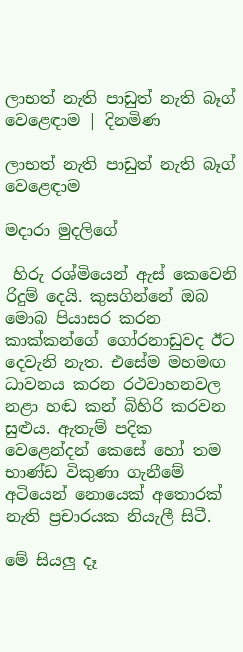ලාභත් නැති පාඩුත් නැති බෑග් වෙළෙඳාම | දිනමිණ

ලාභත් නැති පාඩුත් නැති බෑග් වෙළෙඳාම

මදාරා මුදලිගේ

 හිරු රශ්මියෙන් ඇස් කෙවෙනි රිදුම් දෙයි. කුසගින්නේ ඔබ මොබ පියාසර කරන කාක්කන්ගේ ගෝරනාඩුවද ඊට දෙවැනි නැත. එසේම මහමඟ ධාවනය කරන රථවාහනවල නළා හඬ කන් බිහිරි කරවන සුළුය. ඇතැම් පදික වෙළෙන්දන් ‍කෙසේ හෝ තම භාණ්ඩ විකුණා ගැනීමේ අටියෙන් නොයෙක් අතොරක් නැති ප්‍රචාරයක නියැලී සිටී.

මේ සියලු දෑ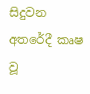සිදුවන අතරේදී කෘෂ වූ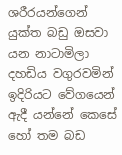ශරීරයන්ගෙන් යුක්ත බඩු ඔසවා යන නාටාමිලා දහඩිය වගුරවමින් ඉදිරියට වේගයෙන් ඇදී යන්නේ කෙසේ හෝ තම බඩ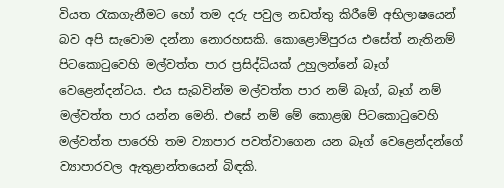වියත රැකගැනීමට හෝ තම දරු පවුල නඩත්තු කිරීමේ අභිලාෂයෙන් බව අපි සැවොම දන්නා නොරහසකි. කොළොම්පුරය එසේත් නැතිනම් පිටකොටුවෙහි මල්වත්ත පාර ප්‍රසිද්ධියක් උහුලන්නේ බෑග් වෙළෙන්දන්ටය. එය සැබවින්ම මල්වත්ත පාර නම් බෑග්, බෑග් නම් මල්වත්ත පාර යන්න මෙනි. එසේ නම් මේ කොළඹ පිටකොටුවෙහි මල්වත්ත පාරෙහි තම ව්‍යාපාර පවත්වාගෙන යන බෑග් වෙළෙන්දන්ගේ ව්‍යාපාරවල ඇතුළාන්තයෙන් බිඳකි.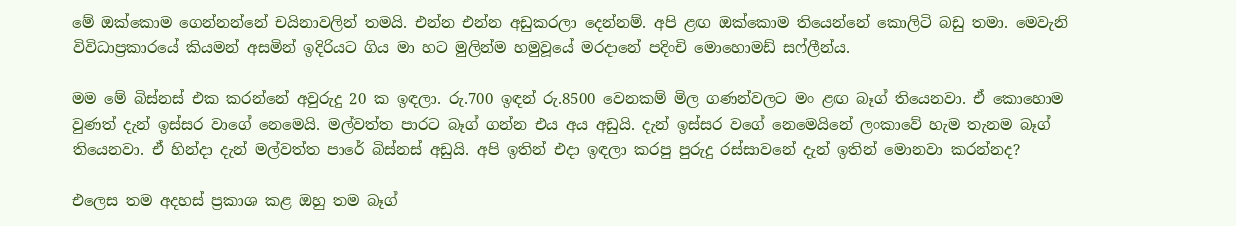මේ ඔක්කොම ගෙන්නන්නේ චයිනාවලින් තමයි. එන්න එන්න අඩුකරලා දෙන්නම්. අපි ළඟ ඔක්කොම තියෙන්නේ කොලිටි බඩු තමා. මෙවැනි විවිධාප්‍රකාරයේ කියමන් අසමින් ඉදිරියට ගිය මා හට මුලින්ම හමුවූයේ මරදානේ පදිංචි මොහොමඩ් සෆ්ලීන්ය.

මම මේ බිස්නස් එක කරන්නේ අවුරුදු 20 ක ඉඳලා. රු.700 ඉඳන් රු.8500 වෙනකම් මිල ගණන්වලට මං ළඟ බෑග් තියෙනවා. ඒ කොහොම වුණත් දැන් ඉස්සර වාගේ නෙමෙයි. මල්වත්ත පාරට බෑග් ගන්න එය අය අඩුයි. දැන් ඉස්සර වගේ නෙමෙයිනේ ලංකාවේ හැම තැනම බෑග් තියෙනවා. ඒ හින්දා දැන් මල්වත්ත පාරේ බිස්නස් අඩුයි. අපි ඉතින් එදා ඉඳලා කරපු පුරුදු රස්සාවනේ දැන් ඉතින් මොනවා කරන්නද?

එලෙස තම අදහස් ප්‍රකාශ කළ ඔහු තම බෑග්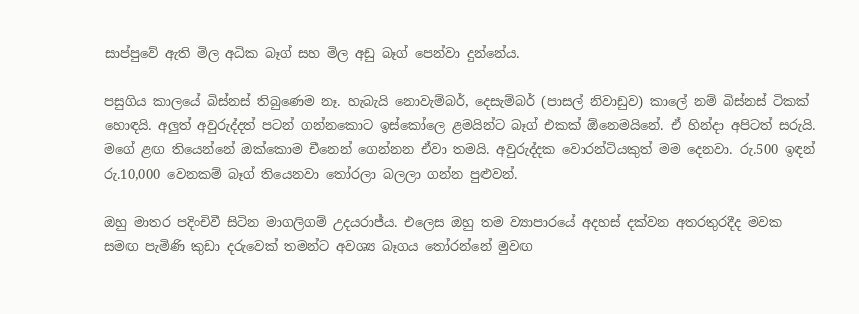සාප්පුවේ ඇති මිල අධික බෑග් සහ මිල අඩු බෑග් පෙන්වා දුන්නේය.

පසුගිය කාලයේ බිස්නස් තිබුණෙම නෑ. හැබැයි නොවැම්බර්, දෙසැම්බර් (පාසල් නිවාඩුව) කාලේ නම් බිස්නස් ටිකක් හොඳයි. අලුත් අවුරුද්දත් පටන් ගන්නකොට ඉස්කෝලෙ ළමයින්ට බෑග් එකක් ඕනෙමයිනේ. ඒ හින්දා අපිටත් සරුයි. මගේ ළඟ තියෙන්නේ ඔක්කොම චීනෙන් ගෙන්නන ඒවා තමයි. අවුරුද්දක වොරන්ටියකුත් මම දෙනවා. රු.500 ඉඳන් රු.10,000 වෙනකම් බෑග් තියෙනවා තෝරලා බලලා ගන්න පුළුවන්.

ඔහු මාතර පදිංචිවී සිටින මාගලිගම් උදයරාජ්ය. එලෙස ඔහු තම ව්‍යාපාරයේ අදහස් දක්වන අතරතුරදීද මවක සමඟ පැමිණි කුඩා දරුවෙක් තමන්ට අවශ්‍ය බෑගය තෝරන්නේ මුවඟ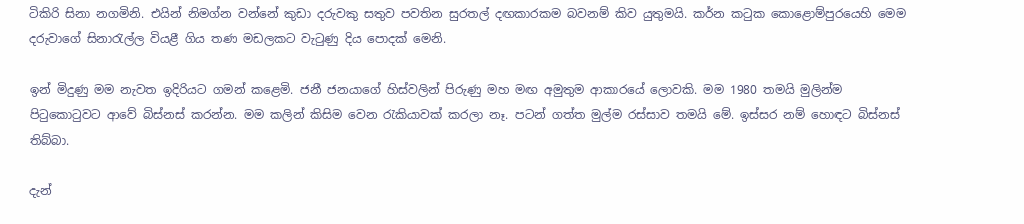ටිකිරි සිනා නගමිනි. එයින් නිමග්න වන්නේ කුඩා දරුවකු සතුව පවතින සුරතල් දඟකාරකම බවනම් කිව යුතුමයි. කර්න කටුක කොළොම්පුරයෙහි මෙම දරුවාගේ සිනාරැල්ල වියළී ගිය තණ මඩලකට වැටුණු දිය පොදක් මෙනි.

ඉන් මිදුණු මම නැවත ඉදිරියට ගමන් කළෙමි. ජනී ජනයාගේ හිස්වලින් පිරුණු මහ මඟ අමුතුම ආකාරයේ ලොවකි. මම 1980 තමයි මුලින්ම පිටුකොටුවට ආවේ බිස්නස් කරන්න. මම කලින් කිසිම වෙන රැකියාවක් කරලා නෑ. පටන් ගත්ත මුල්ම රස්සාව තමයි මේ. ඉස්සර නම් හොඳට බිස්නස් තිබ්බා.

දැන්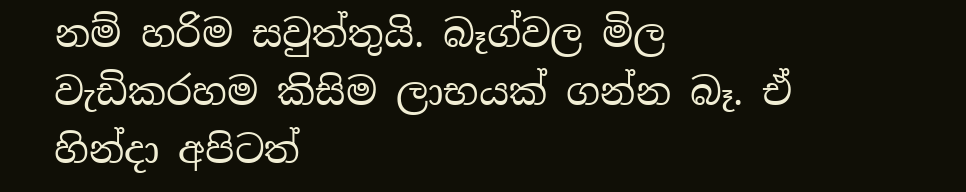නම් හරිම සවුත්තුයි. බෑග්වල මිල වැඩිකරහම කිසිම ලාභයක් ගන්න බෑ. ඒ හින්දා අපිටත්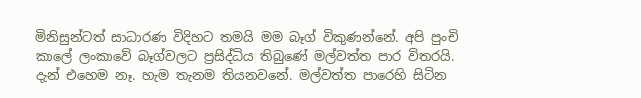මිනිසුන්ටත් සාධාරණ විදිහට තමයි මම බෑග් විකුණන්නේ. අපි පුංචි කාලේ ලංකාවේ බෑග්වලට ප්‍රසිද්ධිය තිබුණේ මල්වත්ත පාර විතරයි. දැන් එහෙම නෑ. හැම තැනම තියනවනේ. මල්වත්ත පාරෙහි සිටින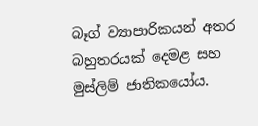බෑග් ව්‍යාපාරිකයන් අතර බහුතරයක් දෙමළ සහ මුස්ලිම් ජාතිකයෝය.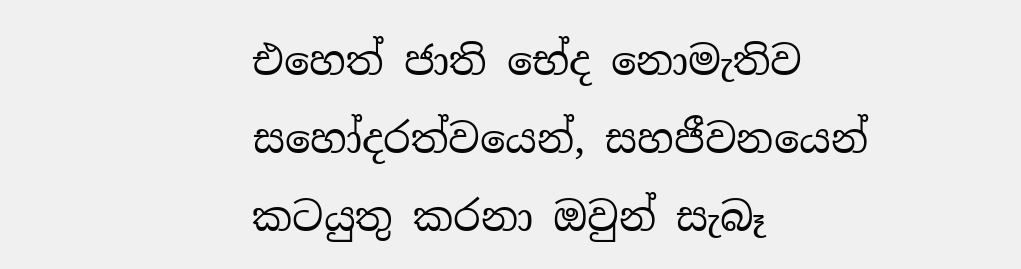එහෙත් ජාති භේද නොමැතිව සහෝදරත්වයෙන්, සහජීවනයෙන් කටයුතු කරනා ඔවුන් සැබෑ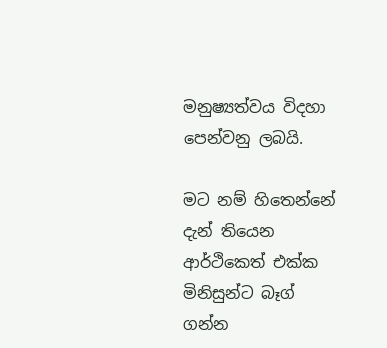මනුෂ්‍යත්වය විදහා පෙන්වනු ලබයි.

මට නම් හිතෙන්නේ දැන් තියෙන ආර්ථිකෙත් එක්ක මිනිසුන්ට බෑග් ගන්න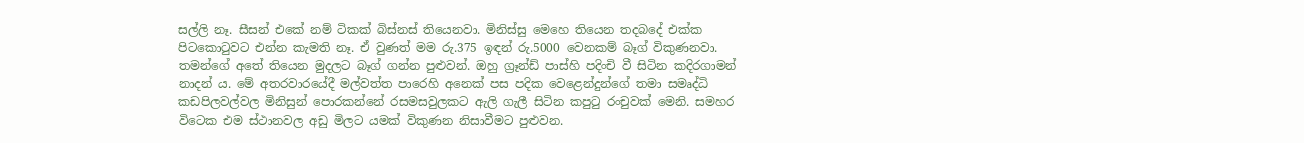සල්ලි නෑ. සීසන් එකේ නම් ටිකක් බිස්නස් තියෙනවා. මිනිස්සු මෙහෙ තියෙන තදබදේ එක්ක පිටකොටුවට එන්න කැමති නෑ. ඒ වුණත් මම රු.375 ඉඳන් රු.5000 වෙනකම් බෑග් විකුණනවා. තමන්ගේ අතේ තියෙන මුදලට බෑග් ගන්න පුළුවන්. ඔහු ග්‍රෑන්ඩ් පාස්හි පදිංචි වී සිටින කදිරගාමන් නාදන් ය. මේ අතරවාරයේදී මල්වත්ත පාරෙහි අනෙක් පස පදික වෙළෙන්දුන්ගේ තමා සමෘද්ධි කඩපිලවල්වල මිනිසුන් පොරකන්නේ රසමසවුලකට ඇලි ගැලී සිටින කපුටු රංචුවක් මෙනි. සමහර විටෙක එම ස්ථානවල අඩු මිලට යමක් විකුණන නිසාවීමට පුළුවන.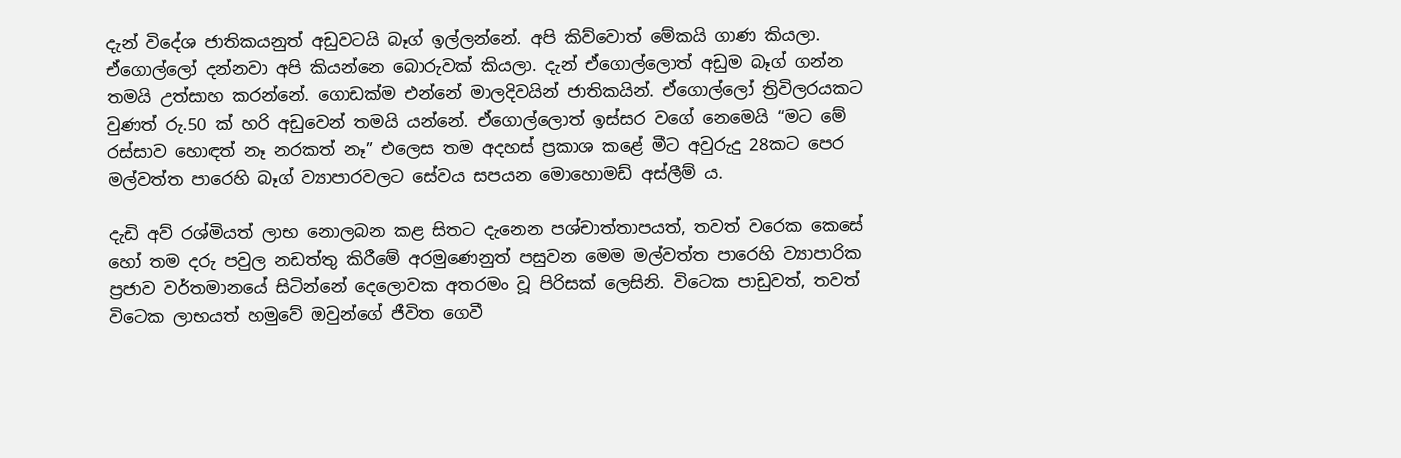දැන් විදේශ ජාතිකයනුත් අඩුවටයි බෑග් ඉල්ලන්නේ. අපි කිව්වොත් මේකයි ගාණ කියලා. ඒගොල්ලෝ දන්නවා අපි කියන්නෙ බොරුවක් කියලා. දැන් ඒගොල්ලොත් අඩුම බෑග් ගන්න තමයි උත්සාහ කරන්නේ. ගොඩක්ම එන්නේ මාලදිවයින් ජාතිකයින්. ඒගොල්ලෝ ත්‍රිවිලරයකට වුණත් රු.50 ක් හරි අඩුවෙන් තමයි යන්නේ. ඒගොල්ලොත් ඉස්සර වගේ නෙමෙයි “මට මේ රස්සාව හොඳත් නෑ නරකත් නෑ” එලෙස තම අදහස් ප්‍රකාශ කළේ මීට අවුරුදු 28කට පෙර මල්වත්ත පාරෙහි බෑග් ව්‍යාපාරවලට සේවය සපයන ‍මොහොමඩ් අස්ලීම් ය.

දැඩි අව් රශ්මියත් ලාභ නොලබන කළ සිතට දැනෙන පශ්චාත්තාපයත්, තවත් වරෙක කෙසේ හෝ තම දරු පවුල නඩත්තු කිරීමේ අරමුණෙනුත් පසුවන මෙම මල්වත්ත පාරෙහි ව්‍යාපාරික ප්‍රජාව වර්තමානයේ සිටින්නේ දෙලොවක අතරමං වූ පිරිසක් ලෙසිනි. විටෙක පාඩුවත්, තවත් විටෙක ලාභයත් හමුවේ ඔවුන්ගේ ජීවිත ගෙවී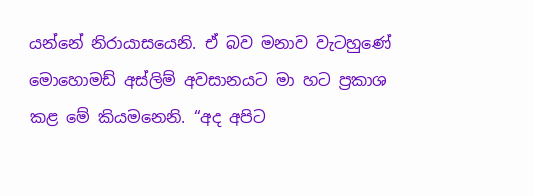යන්නේ නිරායාසයෙනි. ඒ බව මනාව වැටහුණේ මොහොමඩ් අස්ලිම් අවසානයට මා හට ප්‍රකාශ කළ මේ කියමනෙනි. “අද අපිට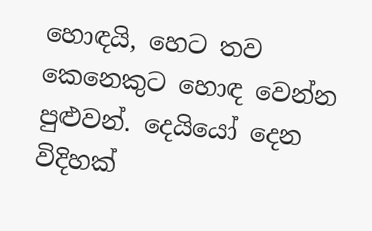හොඳයි, හෙට තව කෙනෙකුට හොඳ වෙන්න පුළුවන්. දෙයියෝ දෙන විදිහක්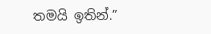තමයි ඉතින්.”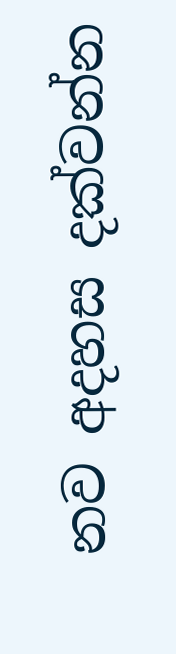නව අදහස දක්වන්න